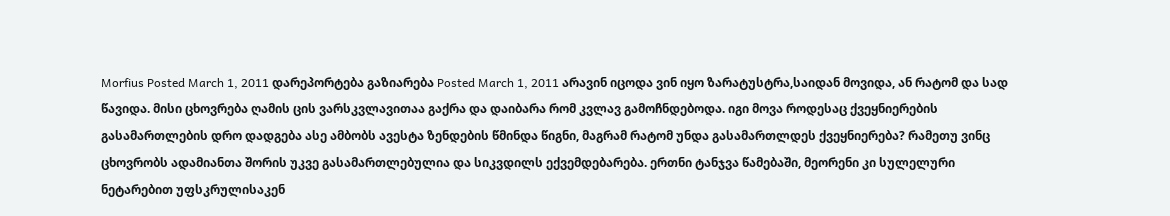Morfius Posted March 1, 2011 დარეპორტება გაზიარება Posted March 1, 2011 არავინ იცოდა ვინ იყო ზარატუსტრა,საიდან მოვიდა, ან რატომ და სად წავიდა. მისი ცხოვრება ღამის ცის ვარსკვლავითაა გაქრა და დაიბარა რომ კვლავ გამოჩნდებოდა. იგი მოვა როდესაც ქვეყნიერების გასამართლების დრო დადგება ასე ამბობს ავესტა ზენდების წმინდა წიგნი, მაგრამ რატომ უნდა გასამართლდეს ქვეყნიერება? რამეთუ ვინც ცხოვრობს ადამიანთა შორის უკვე გასამართლებულია და სიკვდილს ექვემდებარება. ერთნი ტანჯვა წამებაში, მეორენი კი სულელური ნეტარებით უფსკრულისაკენ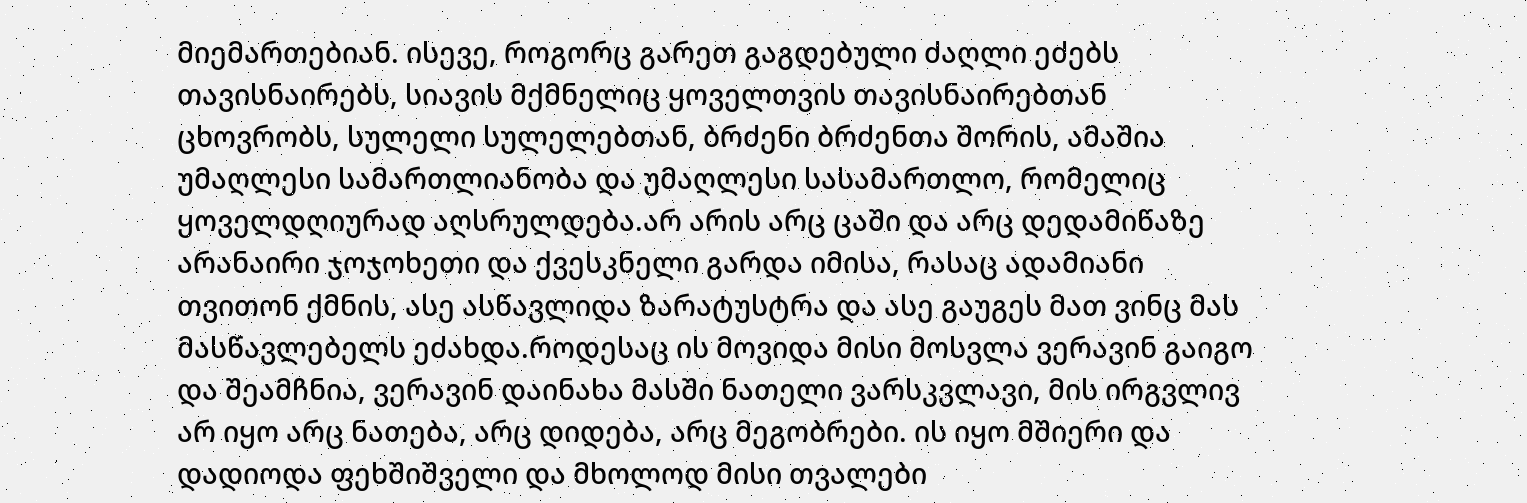მიემართებიან. ისევე, როგორც გარეთ გაგდებული ძაღლი ეძებს თავისნაირებს, სიავის მქმნელიც ყოველთვის თავისნაირებთან ცხოვრობს, სულელი სულელებთან, ბრძენი ბრძენთა შორის, ამაშია უმაღლესი სამართლიანობა და უმაღლესი სასამართლო, რომელიც ყოველდღიურად აღსრულდება.არ არის არც ცაში და არც დედამიწაზე არანაირი ჯოჯოხეთი და ქვესკნელი გარდა იმისა, რასაც ადამიანი თვითონ ქმნის, ასე ასწავლიდა ზარატუსტრა და ასე გაუგეს მათ ვინც მას მასწავლებელს ეძახდა.როდესაც ის მოვიდა მისი მოსვლა ვერავინ გაიგო და შეამჩნია, ვერავინ დაინახა მასში ნათელი ვარსკვლავი, მის ირგვლივ არ იყო არც ნათება, არც დიდება, არც მეგობრები. ის იყო მშიერი და დადიოდა ფეხშიშველი და მხოლოდ მისი თვალები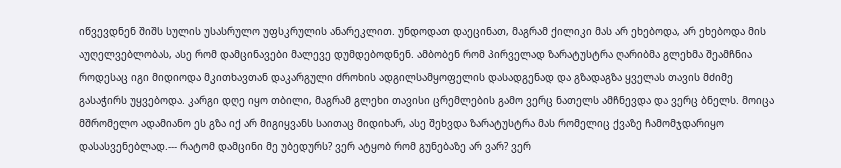იწვევდნენ შიშს სულის უსასრულო უფსკრულის ანარეკლით. უნდოდათ დაეცინათ, მაგრამ ქილიკი მას არ ეხებოდა, არ ეხებოდა მის აუღელვებლობას, ასე რომ დამცინავები მალევე დუმდებოდნენ. ამბობენ რომ პირველად ზარატუსტრა ღარიბმა გლეხმა შეამჩნია როდესაც იგი მიდიოდა მკითხავთან დაკარგული ძროხის ადგილსამყოფელის დასადგენად და გზადაგზა ყველას თავის მძიმე გასაჭირს უყვებოდა. კარგი დღე იყო თბილი, მაგრამ გლეხი თავისი ცრემლების გამო ვერც ნათელს ამჩნევდა და ვერც ბნელს. მოიცა მშრომელო ადამიანო ეს გზა იქ არ მიგიყვანს საითაც მიდიხარ, ასე შეხვდა ზარატუსტრა მას რომელიც ქვაზე ჩამომჯდარიყო დასასვენებლად.--- რატომ დამცინი მე უბედურს? ვერ ატყობ რომ გუნებაზე არ ვარ? ვერ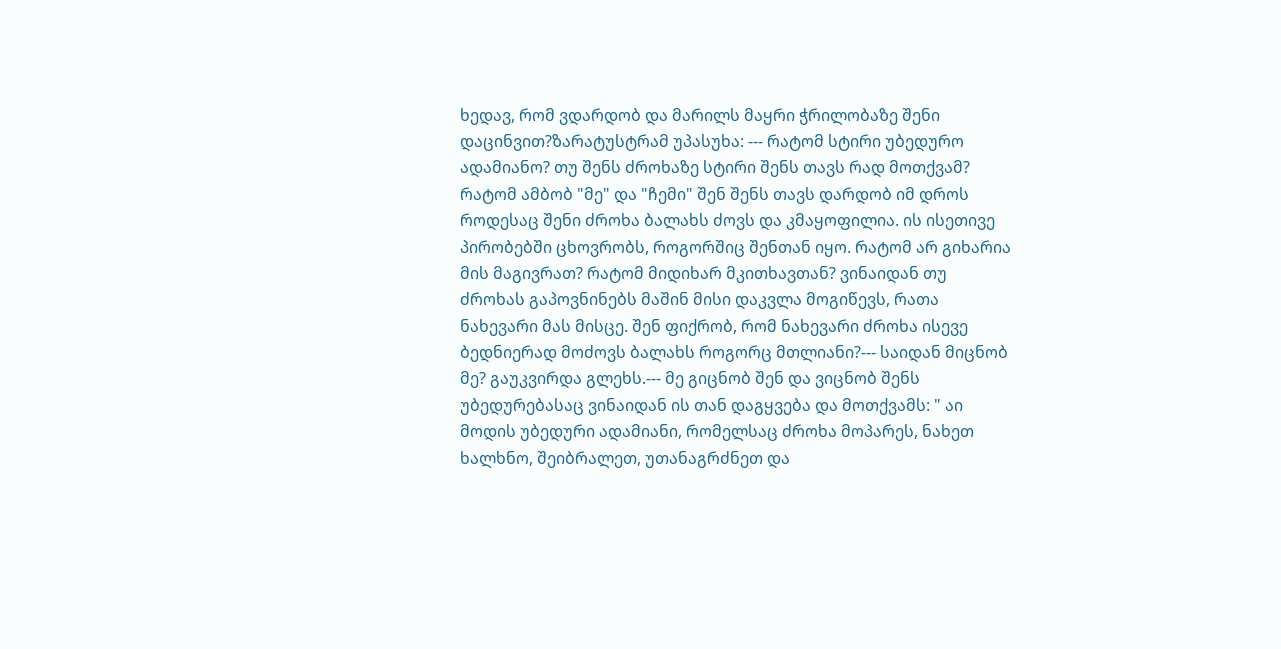ხედავ, რომ ვდარდობ და მარილს მაყრი ჭრილობაზე შენი დაცინვით?ზარატუსტრამ უპასუხა: --- რატომ სტირი უბედურო ადამიანო? თუ შენს ძროხაზე სტირი შენს თავს რად მოთქვამ? რატომ ამბობ "მე" და "ჩემი" შენ შენს თავს დარდობ იმ დროს როდესაც შენი ძროხა ბალახს ძოვს და კმაყოფილია. ის ისეთივე პირობებში ცხოვრობს, როგორშიც შენთან იყო. რატომ არ გიხარია მის მაგივრათ? რატომ მიდიხარ მკითხავთან? ვინაიდან თუ ძროხას გაპოვნინებს მაშინ მისი დაკვლა მოგიწევს, რათა ნახევარი მას მისცე. შენ ფიქრობ, რომ ნახევარი ძროხა ისევე ბედნიერად მოძოვს ბალახს როგორც მთლიანი?--- საიდან მიცნობ მე? გაუკვირდა გლეხს.--- მე გიცნობ შენ და ვიცნობ შენს უბედურებასაც ვინაიდან ის თან დაგყვება და მოთქვამს: " აი მოდის უბედური ადამიანი, რომელსაც ძროხა მოპარეს, ნახეთ ხალხნო, შეიბრალეთ, უთანაგრძნეთ და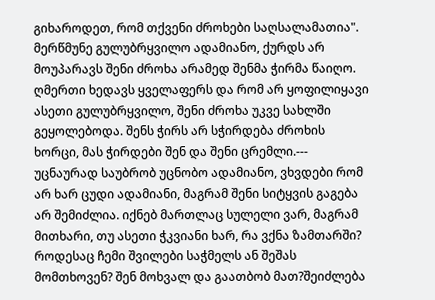გიხაროდეთ, რომ თქვენი ძროხები საღსალამათია". მერწმუნე გულუბრყვილო ადამიანო, ქურდს არ მოუპარავს შენი ძროხა არამედ შენმა ჭირმა წაიღო. ღმერთი ხედავს ყველაფერს და რომ არ ყოფილიყავი ასეთი გულუბრყვილო, შენი ძროხა უკვე სახლში გეყოლებოდა. შენს ჭირს არ სჭირდება ძროხის ხორცი, მას ჭირდები შენ და შენი ცრემლი.--- უცნაურად საუბრობ უცნობო ადამიანო, ვხვდები რომ არ ხარ ცუდი ადამიანი, მაგრამ შენი სიტყვის გაგება არ შემიძლია. იქნებ მართლაც სულელი ვარ, მაგრამ მითხარი, თუ ასეთი ჭკვიანი ხარ, რა ვქნა ზამთარში? როდესაც ჩემი შვილები საჭმელს ან შეშას მომთხოვენ? შენ მოხვალ და გაათბობ მათ?შეიძლება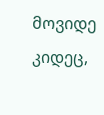მოვიდე კიდეც,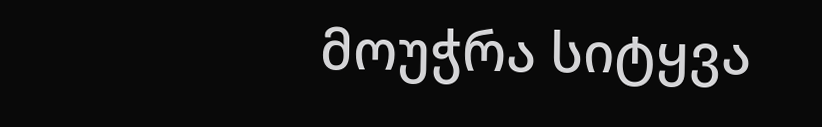მოუჭრა სიტყვა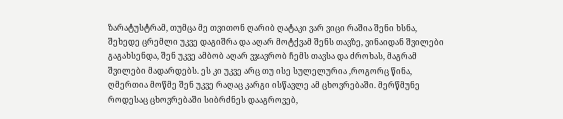ზარატუსტრამ, თუმცა მე თვითონ ღარიბ ღატაკი ვარ ვიცი რაშია შენი ხსნა, შეხედე ცრემლი უკვე დაგიშრა და აღარ მოტქვამ შენს თავზე, ვინაიდან შვილები გაგახსენდა, შენ უკვე ამბობ აღარ ვჯავრობ ჩემს თავსა და ძროხას, მაგრამ შვილები მადარდებს. ეს კი უკვე არც თუ ისე სულელურია ,როგორც წინა, ღმერთია მოწმე შენ უკვე რაღაც კარგი ისწავლე ამ ცხოვრებაში. მერწმუნე როდესაც ცხოვრებაში სიბრძნეს დააგროვებ,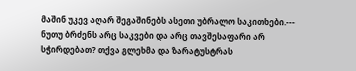მაშინ უკევ აღარ შეგაშინებს ასეთი უბრალო საკითხები.--- ნუთუ ბრძენს არც საკვები და არც თავშესაფარი არ სჭირდებათ? თქვა გლეხმა და ზარატუსტრას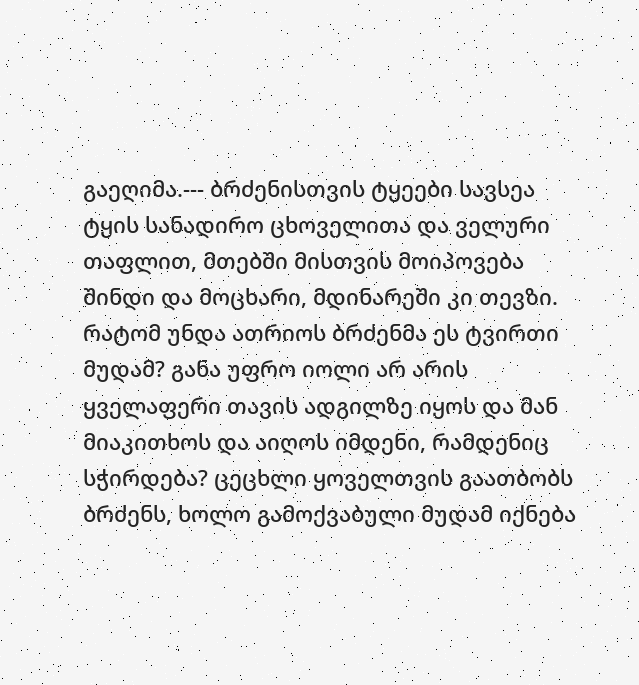გაეღიმა.--- ბრძენისთვის ტყეები სავსეა ტყის სანადირო ცხოველითა და ველური თაფლით, მთებში მისთვის მოიპოვება შინდი და მოცხარი, მდინარეში კი თევზი. რატომ უნდა ათრიოს ბრძენმა ეს ტვირთი მუდამ? განა უფრო იოლი არ არის ყველაფერი თავის ადგილზე იყოს და მან მიაკითხოს და აიღოს იმდენი, რამდენიც სჭირდება? ცეცხლი ყოველთვის გაათბობს ბრძენს, ხოლო გამოქვაბული მუდამ იქნება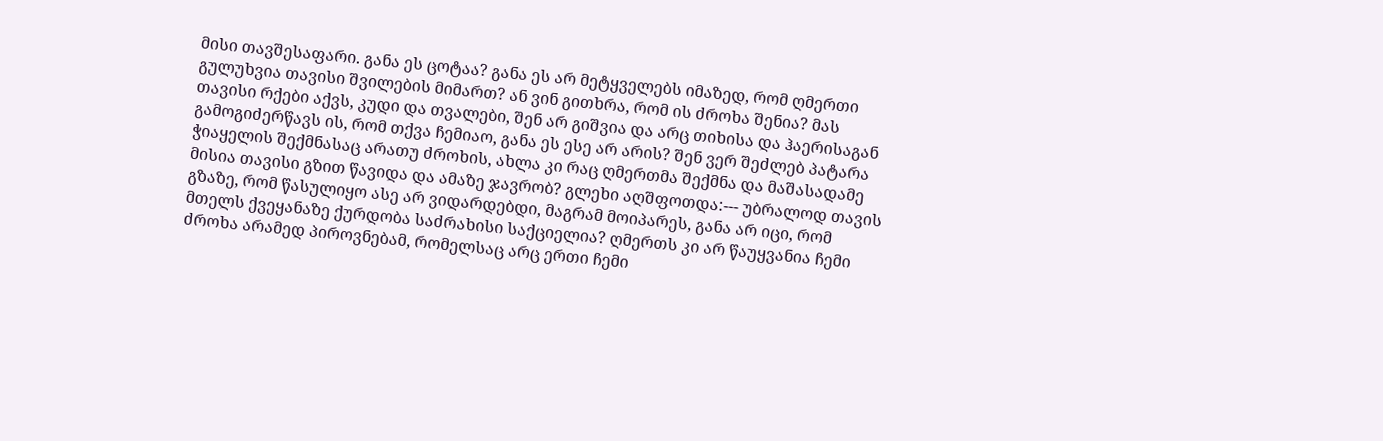მისი თავშესაფარი. განა ეს ცოტაა? განა ეს არ მეტყველებს იმაზედ, რომ ღმერთი გულუხვია თავისი შვილების მიმართ? ან ვინ გითხრა, რომ ის ძროხა შენია? მას თავისი რქები აქვს, კუდი და თვალები, შენ არ გიშვია და არც თიხისა და ჰაერისაგან გამოგიძერწავს ის, რომ თქვა ჩემიაო, განა ეს ესე არ არის? შენ ვერ შეძლებ პატარა ჭიაყელის შექმნასაც არათუ ძროხის, ახლა კი რაც ღმერთმა შექმნა და მაშასადამე მისია თავისი გზით წავიდა და ამაზე ჯავრობ? გლეხი აღშფოთდა:--- უბრალოდ თავის გზაზე, რომ წასულიყო ასე არ ვიდარდებდი, მაგრამ მოიპარეს, განა არ იცი, რომ მთელს ქვეყანაზე ქურდობა საძრახისი საქციელია? ღმერთს კი არ წაუყვანია ჩემი ძროხა არამედ პიროვნებამ, რომელსაც არც ერთი ჩემი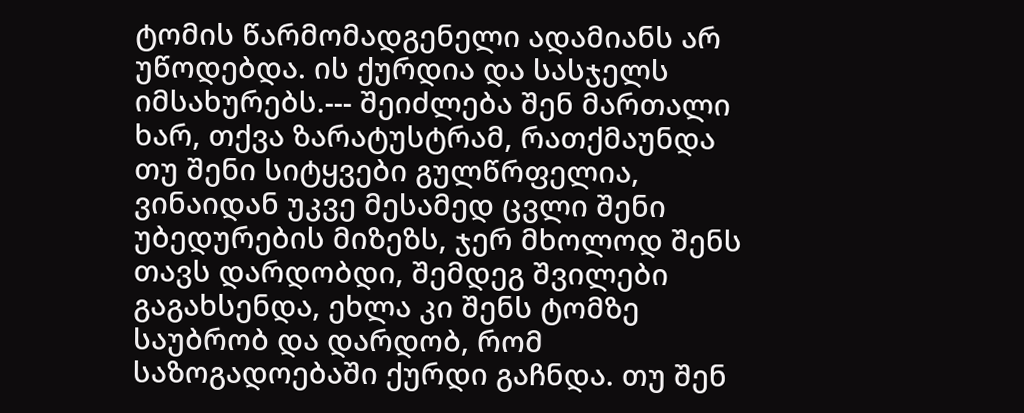ტომის წარმომადგენელი ადამიანს არ უწოდებდა. ის ქურდია და სასჯელს იმსახურებს.--- შეიძლება შენ მართალი ხარ, თქვა ზარატუსტრამ, რათქმაუნდა თუ შენი სიტყვები გულწრფელია, ვინაიდან უკვე მესამედ ცვლი შენი უბედურების მიზეზს, ჯერ მხოლოდ შენს თავს დარდობდი, შემდეგ შვილები გაგახსენდა, ეხლა კი შენს ტომზე საუბრობ და დარდობ, რომ საზოგადოებაში ქურდი გაჩნდა. თუ შენ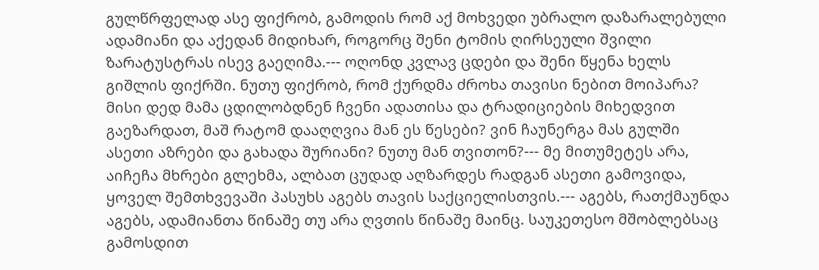გულწრფელად ასე ფიქრობ, გამოდის რომ აქ მოხვედი უბრალო დაზარალებული ადამიანი და აქედან მიდიხარ, როგორც შენი ტომის ღირსეული შვილი ზარატუსტრას ისევ გაეღიმა.--- ოღონდ კვლავ ცდები და შენი წყენა ხელს გიშლის ფიქრში. ნუთუ ფიქრობ, რომ ქურდმა ძროხა თავისი ნებით მოიპარა? მისი დედ მამა ცდილობდნენ ჩვენი ადათისა და ტრადიციების მიხედვით გაეზარდათ, მაშ რატომ დააღღვია მან ეს წესები? ვინ ჩაუნერგა მას გულში ასეთი აზრები და გახადა შურიანი? ნუთუ მან თვითონ?--- მე მითუმეტეს არა, აიჩეჩა მხრები გლეხმა, ალბათ ცუდად აღზარდეს რადგან ასეთი გამოვიდა, ყოველ შემთხვევაში პასუხს აგებს თავის საქციელისთვის.--- აგებს, რათქმაუნდა აგებს, ადამიანთა წინაშე თუ არა ღვთის წინაშე მაინც. საუკეთესო მშობლებსაც გამოსდით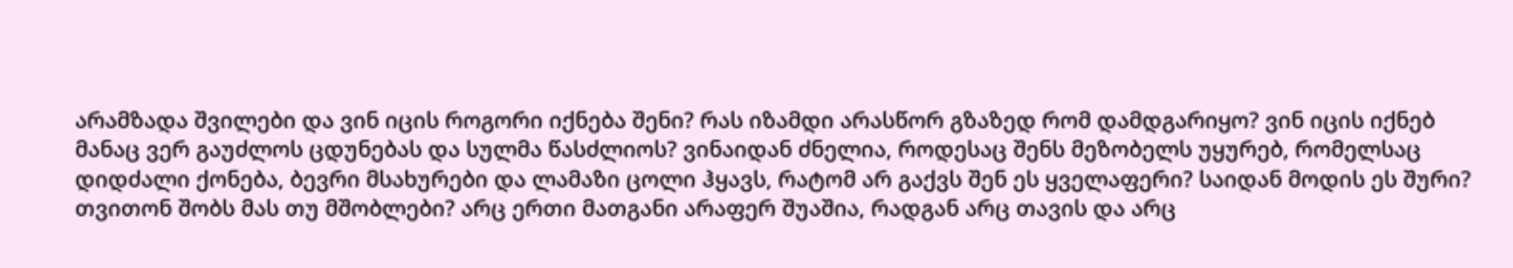არამზადა შვილები და ვინ იცის როგორი იქნება შენი? რას იზამდი არასწორ გზაზედ რომ დამდგარიყო? ვინ იცის იქნებ მანაც ვერ გაუძლოს ცდუნებას და სულმა წასძლიოს? ვინაიდან ძნელია, როდესაც შენს მეზობელს უყურებ, რომელსაც დიდძალი ქონება, ბევრი მსახურები და ლამაზი ცოლი ჰყავს, რატომ არ გაქვს შენ ეს ყველაფერი? საიდან მოდის ეს შური? თვითონ შობს მას თუ მშობლები? არც ერთი მათგანი არაფერ შუაშია, რადგან არც თავის და არც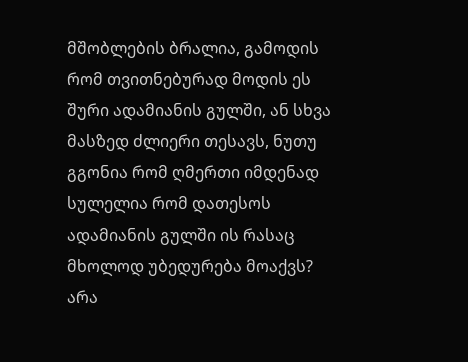მშობლების ბრალია, გამოდის რომ თვითნებურად მოდის ეს შური ადამიანის გულში, ან სხვა მასზედ ძლიერი თესავს, ნუთუ გგონია რომ ღმერთი იმდენად სულელია რომ დათესოს ადამიანის გულში ის რასაც მხოლოდ უბედურება მოაქვს? არა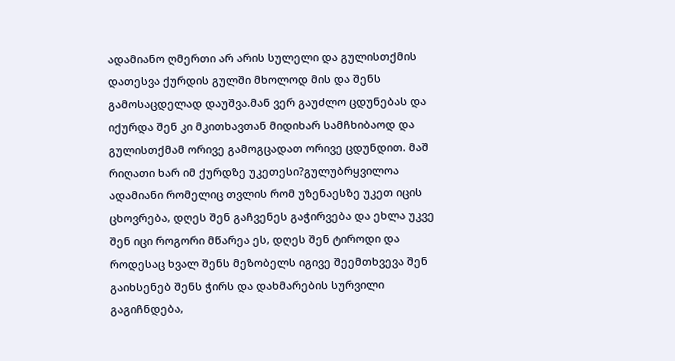ადამიანო ღმერთი არ არის სულელი და გულისთქმის დათესვა ქურდის გულში მხოლოდ მის და შენს გამოსაცდელად დაუშვა.მან ვერ გაუძლო ცდუნებას და იქურდა შენ კი მკითხავთან მიდიხარ სამჩხიბაოდ და გულისთქმამ ორივე გამოგცადათ ორივე ცდუნდით. მაშ რიღათი ხარ იმ ქურდზე უკეთესი?გულუბრყვილოა ადამიანი რომელიც თვლის რომ უზენაესზე უკეთ იცის ცხოვრება, დღეს შენ გაჩვენეს გაჭირვება და ეხლა უკვე შენ იცი როგორი მწარეა ეს, დღეს შენ ტიროდი და როდესაც ხვალ შენს მეზობელს იგივე შეემთხვევა შენ გაიხსენებ შენს ჭირს და დახმარების სურვილი გაგიჩნდება,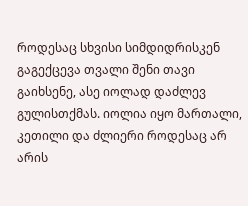როდესაც სხვისი სიმდიდრისკენ გაგექცევა თვალი შენი თავი გაიხსენე, ასე იოლად დაძლევ გულისთქმას. იოლია იყო მართალი, კეთილი და ძლიერი როდესაც არ არის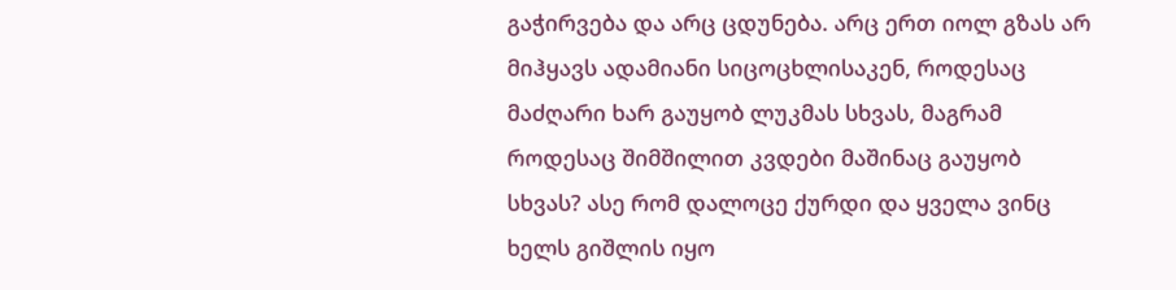გაჭირვება და არც ცდუნება. არც ერთ იოლ გზას არ მიჰყავს ადამიანი სიცოცხლისაკენ, როდესაც მაძღარი ხარ გაუყობ ლუკმას სხვას, მაგრამ როდესაც შიმშილით კვდები მაშინაც გაუყობ სხვას? ასე რომ დალოცე ქურდი და ყველა ვინც ხელს გიშლის იყო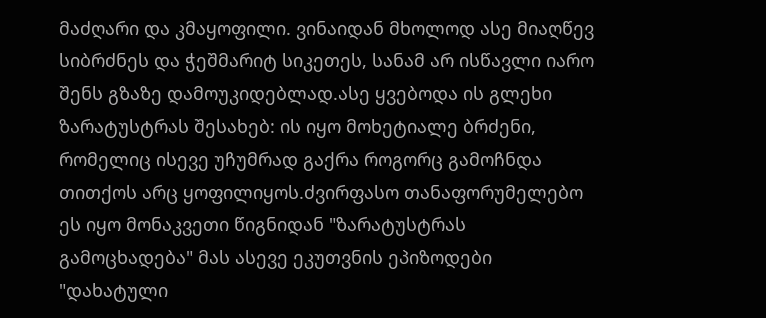მაძღარი და კმაყოფილი. ვინაიდან მხოლოდ ასე მიაღწევ სიბრძნეს და ჭეშმარიტ სიკეთეს, სანამ არ ისწავლი იარო შენს გზაზე დამოუკიდებლად.ასე ყვებოდა ის გლეხი ზარატუსტრას შესახებ: ის იყო მოხეტიალე ბრძენი, რომელიც ისევე უჩუმრად გაქრა როგორც გამოჩნდა თითქოს არც ყოფილიყოს.ძვირფასო თანაფორუმელებო ეს იყო მონაკვეთი წიგნიდან "ზარატუსტრას გამოცხადება" მას ასევე ეკუთვნის ეპიზოდები "დახატული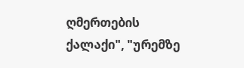ღმერთების ქალაქი", "ურემზე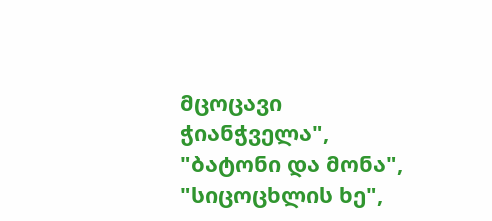მცოცავი ჭიანჭველა", "ბატონი და მონა", "სიცოცხლის ხე",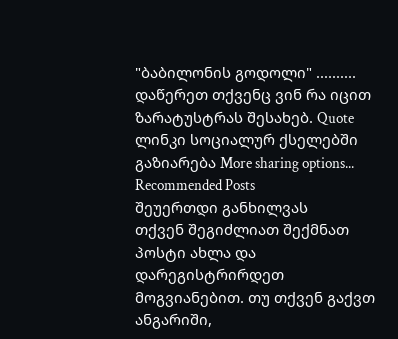"ბაბილონის გოდოლი" .......... დაწერეთ თქვენც ვინ რა იცით ზარატუსტრას შესახებ. Quote ლინკი სოციალურ ქსელებში გაზიარება More sharing options...
Recommended Posts
შეუერთდი განხილვას
თქვენ შეგიძლიათ შექმნათ პოსტი ახლა და დარეგისტრირდეთ მოგვიანებით. თუ თქვენ გაქვთ ანგარიში,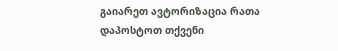გაიარეთ ავტორიზაცია რათა დაპოსტოთ თქვენი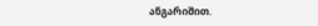ანგარიშით.